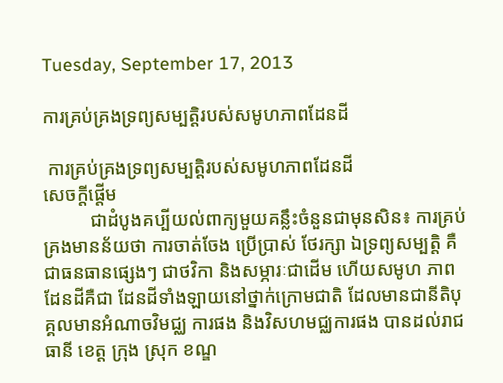Tuesday, September 17, 2013

ការគ្រប់គ្រងទ្រព្យសម្បត្តិរបស់សមូហភាពដែនដី

 ការគ្រប់គ្រងទ្រព្យសម្បត្តិរបស់សមូហភាពដែនដី
សេចក្តីផ្តើម
          ជាដំបូងគប្បីយល់ពាក្យមួយគន្លឹះចំនួនជាមុនសិន៖ ការគ្រប់គ្រងមានន័យថា ការចាត់ចែង ប្រើប្រាស់ ថែរក្សា ឯទ្រព្យសម្បត្តិ គឺជាធនធានផ្សេងៗ ជាថវិកា និងសម្ភារៈជាដើម ហើយសមូហ ភាពដែនដីគឺជា ដែនដីទាំងឡាយនៅថ្នាក់ក្រោមជាតិ ដែលមានជានីតិបុគ្គលមានអំណាចវិមជ្ឈ ការផង និងវិសហមជ្ឈការផង បានដល់រាជធានី ខេត្ត ក្រុង ស្រុក ខណ្ឌ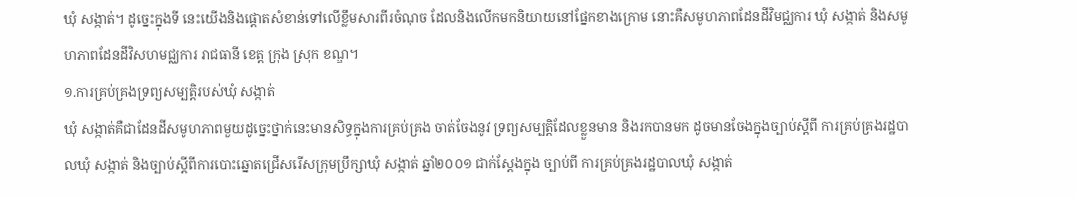ឃុំ សង្កាត់។ ដូច្នេះក្នុងទី នេះយើងនិងផ្តោតសំខាន់ទៅលើខ្លឹមសារពីរចំណុច ដែលនិងលើកមកនិយាយនៅផ្នែកខាងក្រោម នោះគឺសមូហភាពដែនដីវិមជ្ឈការ ឃុំ សង្កាត់ និងសមូហភាពដែនដីវិសហមជ្ឈការ រាជធានី ខេត្ត ក្រុង ស្រុក ខណ្ឌ។
១.ការគ្រប់គ្រងទ្រព្យសម្បត្តិរបស់ឃុំ សង្កាត់
ឃុំ សង្កាត់គឺជាដែនដីសមូហភាពមួយដូច្នេះថ្នាក់នេះមានសិទ្ធក្នុងការគ្រប់គ្រង ចាត់ចែងនូវ ទ្រព្យសម្បត្តិដែលខ្លួនមាន និងរកបានមក ដូចមានចែងក្នុងច្បាប់ស្តីពី ការគ្រប់គ្រងរដ្ឋបាលឃុំ សង្កាត់ និងច្បាប់ស្តីពីការបោះឆ្នោតជ្រើសរើសក្រុមប្រឹក្សាឃុំ សង្កាត់ ឆ្នាំ២០០១ ជាក់ស្តែងក្នុង ច្បាប់ពី ការគ្រប់គ្រងរដ្ឋបាលឃុំ សង្កាត់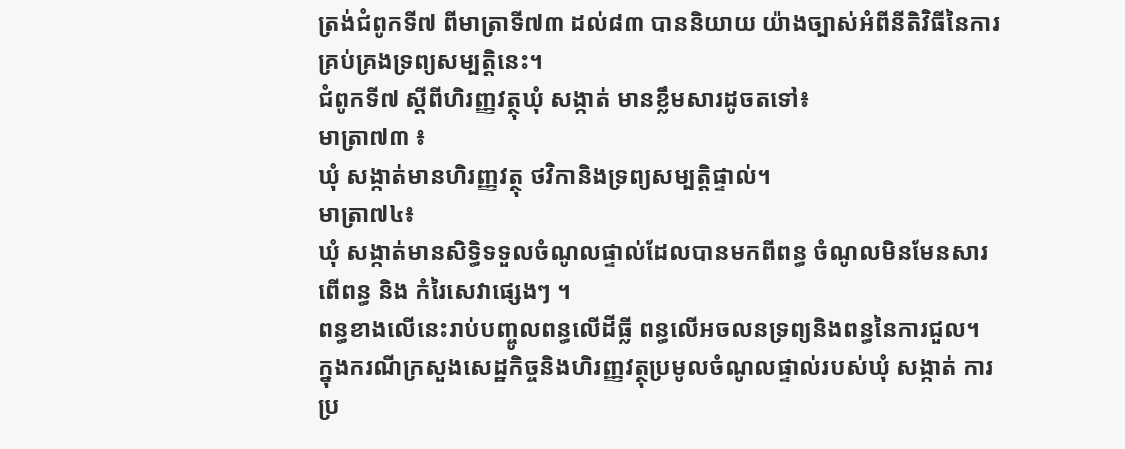ត្រង់ជំពូកទី៧ ពីមាត្រាទី៧៣ ដល់៨៣ បាននិយាយ យ៉ាងច្បាស់អំពីនីតិវិធីនៃការគ្រប់គ្រងទ្រព្យសម្បត្តិនេះ។
ជំពូកទី៧ ស្តីពីហិរញ្ញវត្ថុឃុំ សង្កាត់ មានខ្លឹមសារដូចតទៅ៖
មាត្រា៧៣ ៖
ឃុំ សង្កាត់មានហិរញ្ញវត្ថុ ថវិកានិងទ្រព្យសម្បត្តិផ្ទាល់។
មាត្រា៧៤៖
ឃុំ សង្កាត់មានសិទ្ធិទទួលចំណូលផ្ទាល់ដែលបានមកពីពន្ធ ចំណូលមិនមែនសារពើពន្ធ និង កំរៃសេវាផ្សេងៗ ។
ពន្ធខាងលើនេះរាប់បញ្ចូលពន្ធលើដីធ្លី ពន្ធលើអចលនទ្រព្យនិងពន្ធនៃការជួល។
ក្នុងករណីក្រសួងសេដ្ឋកិច្ចនិងហិរញ្ញវត្ថុប្រមូលចំណូលផ្ទាល់របស់ឃុំ សង្កាត់ ការប្រ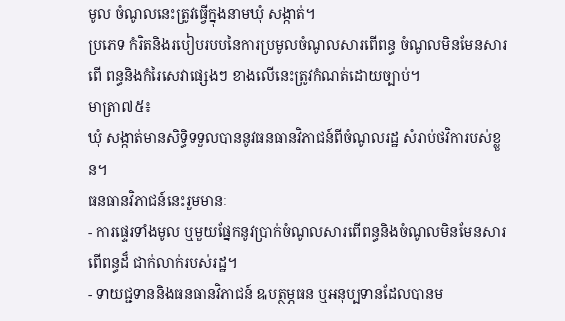មូល ចំណូលនេះត្រូវធ្វើក្នុងនាមឃុំ សង្កាត់។
ប្រភេទ កំរិតនិងរបៀបរបបនៃការប្រមូលចំណូលសារពើពន្ធ ចំណូលមិនមែនសារពើ ពន្ធនិងកំរៃសេវាផ្សេងៗ ខាងលើនេះត្រូវកំណត់ដោយច្បាប់។
មាត្រា៧៥៖
ឃុំ សង្កាត់មានសិទ្ធិទទួលបាននូវធនធានវិភាជន៍ពីចំណូលរដ្ឋ សំរាប់ថវិការបស់ខ្លួន។
ធនធានវិភាជន៍នេះរួមមានៈ
- ការផ្ទេរទាំងមូល ឬមួយផ្នែកនូវប្រាក់ចំណូលសារពើពន្ធនិងចំណូលមិនមែនសារពើពន្ធដ៏ ជាក់លាក់របស់រដ្ឋ។
- ទាយជ្ជទាននិងធនធានវិភាជន៍ ឩបត្ថម្ភធន ឬអនុប្បទានដែលបានម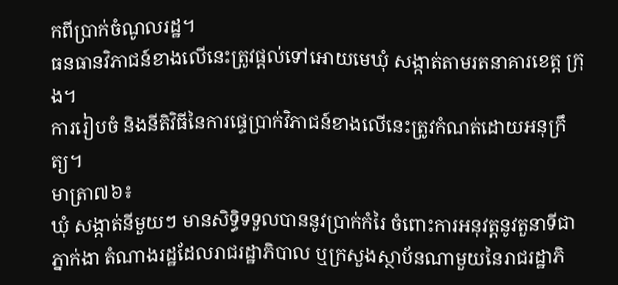កពីប្រាក់ចំណូលរដ្ឋ។
ធនធានវិភាជន៍ខាងលើនេះត្រូវផ្តល់ទៅអោយមេឃុំ សង្កាត់តាមរតនាគារខេត្ត ក្រុង។
ការរៀបចំ និងនីតិវិធីនៃការផ្ទេប្រាក់វិភាជន៍ខាងលើនេះត្រូវកំណត់ដោយអនុក្រឹត្យ។
មាត្រា៧៦៖
ឃុំ សង្កាត់នីមួយៗ មានសិទ្ធិទទួលបាននូវប្រាក់កំរៃ ចំពោះការអនុវត្តនូវតួនាទីជាភ្នាក់ងា តំណាងរដ្ឋដែលរាជរដ្ឋាភិបាល ឬក្រសួងស្ថាប័នណាមួយនៃរាជរដ្ឋាភិ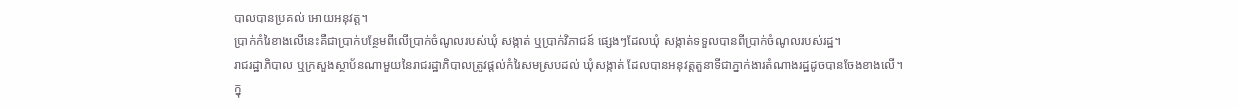បាលបានប្រគល់ អោយអនុវត្ត។
ប្រាក់កំរៃខាងលើនេះគឺជាប្រាក់បន្ថែមពីលើប្រាក់ចំណូលរបស់ឃុំ សង្កាត់ ឬប្រាក់វិភាជន៍ ផ្សេងៗដែលឃុំ សង្កាត់ទទួលបានពីប្រាក់ចំណូលរបស់រដ្ឋ។
រាជរដ្ឋាភិបាល ឬក្រសួងស្ថាប័នណាមួយនៃរាជរដ្ឋាភិបាលត្រូវផ្តល់កំរៃសមស្របដល់ ឃុំសង្កាត់ ដែលបានអនុវត្តតួនាទីជាភ្នាក់ងារតំណាងរដ្ឋដូចបានចែងខាងលើ។
ក្នុ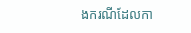ងករណីដែលកា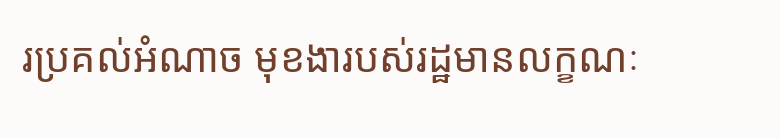រប្រគល់អំណាច មុខងារបស់រដ្ឋមានលក្ខណៈ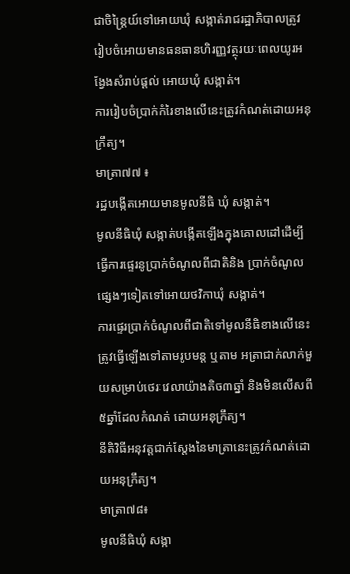ជាចិន្ត្រៃយ៍ទៅអោយឃុំ សង្កាត់រាជរដ្ឋាភិបាលត្រូវរៀបចំអោយមានធនធានហិរញ្ញវត្ថុរយៈពេលយូរអង្វែងសំរាប់ផ្តល់ អោយឃុំ សង្កាត់។
ការរៀបចំប្រាក់កំរៃខាងលើនេះត្រូវកំណត់ដោយអនុក្រឹត្យ។
មាត្រា៧៧ ៖
រដ្ឋបង្កើតអោយមានមូលនីធិ ឃុំ សង្កាត់។
មូលនីធិឃុំ សង្កាត់បង្កើតឡើងក្នុងគោលដៅដើម្បីធ្វើការផ្ទេរនូប្រាក់ចំណូលពីជាតិនិង ប្រាក់ចំណូលផ្សេងៗទៀតទៅអោយថវិកាឃុំ សង្កាត់។
ការផ្ទេរប្រាក់ចំណូលពីជាតិទៅមូលនីធិខាងលើនេះត្រូវធ្វើឡើងទៅតាមរូបមន្ត ឬតាម អត្រាជាក់លាក់មួយសម្រាប់ថេរៈវេលាយ៉ាងតិច៣ឆ្នាំ និងមិនលើសពី៥ឆ្នាំដែលកំណត់ ដោយអនុក្រឹត្យ។
នីតិវិធីអនុវត្តជាក់ស្តែងនៃមាត្រានេះត្រូវកំណត់ដោយអនុក្រឹត្យ។
មាត្រា៧៨៖
មូលនីធិឃុំ សង្កា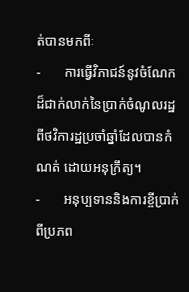ត់បានមកពីៈ
-       ការធ្វើវិភាជន៍នូវចំណែកដ៏ជាក់លាក់នៃប្រាក់ចំណូលរដ្ឋ ពីថវិការដ្ឋប្រចាំឆ្នាំដែលបានកំណត់ ដោយអនុក្រឹត្យ។
-       អនុប្បទាននិងការខ្ចីប្រាក់ពីប្រភព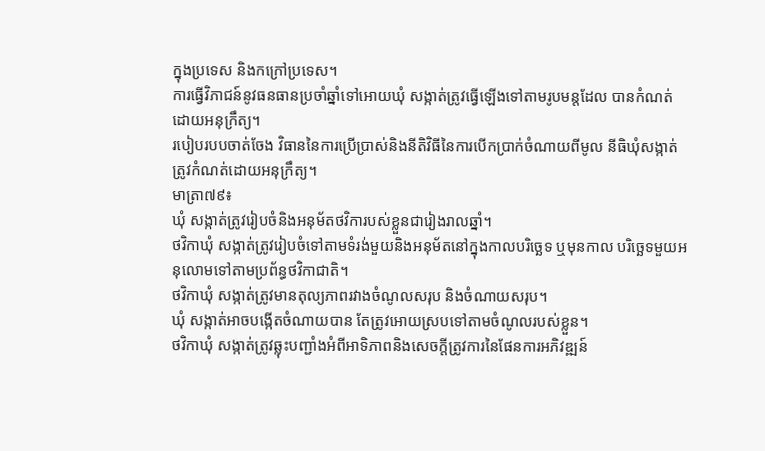ក្នុងប្រទេស និងកក្រៅប្រទេស។
ការធ្វើវិភាជន៍នូវធនធានប្រចាំឆ្នាំទៅអោយឃុំ សង្កាត់ត្រូវធ្វើឡើងទៅតាមរូបមន្តដែល បានកំណត់ដោយអនុក្រឹត្យ។
របៀបរបបចាត់ចែង វិធាននៃការប្រើប្រាស់និងនីតិវិធីនៃការបើកប្រាក់ចំណាយពីមូល នីធិឃុំសង្កាត់ត្រូវកំណត់ដោយអនុក្រឹត្យ។
មាត្រា៧៩៖
ឃុំ សង្កាត់ត្រូវរៀបចំនិងអនុម័តថវិការបស់ខ្លួនជារៀងរាលឆ្នាំ។
ថវិកាឃុំ សង្កាត់ត្រូវរៀបចំទៅតាមទំរង់មួយនិងអនុម័តនៅក្នុងកាលបរិច្ឆេទ ឬមុនកាល បរិច្ឆេទមួយអនុលោមទៅតាមប្រព័ន្ធថវិកាជាតិ។
ថវិកាឃុំ សង្កាត់ត្រូវមានតុល្យភាពរវាងចំណូលសរុប និងចំណាយសរុប។
ឃុំ សង្កាត់អាចបង្កើតចំណាយបាន តែត្រូវអោយស្របទៅតាមចំណូលរបស់ខ្លួន។
ថវិកាឃុំ សង្កាត់ត្រូវឆ្លុះបញ្ជាំងអំពីអាទិភាពនិងសេចក្តីត្រូវការនៃផែនការអភិវឌ្ឍន៍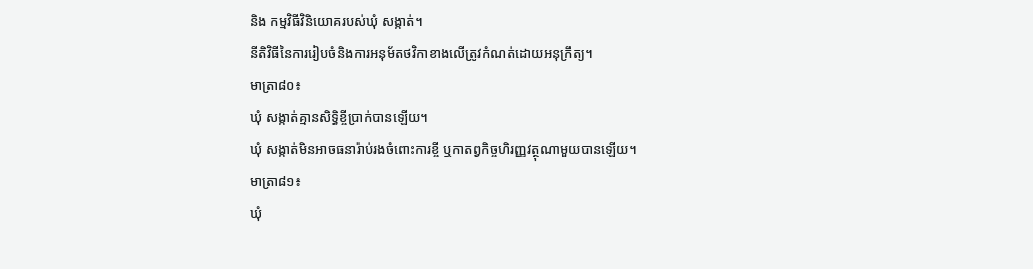និង កម្មវិធីវិនិយោគរបស់ឃុំ សង្កាត់។
នីតិវិធីនៃការរៀបចំនិងការអនុម័តថវិកាខាងលើត្រូវកំណត់ដោយអនុក្រឹត្យ។
មាត្រា៨០៖
ឃុំ សង្កាត់គ្មានសិទ្ធិខ្ចីប្រាក់បានឡើយ។
ឃុំ សង្កាត់មិនអាចធនារ៉ាប់រងចំពោះការខ្ចី ឬកាតព្វកិច្ចហិរញ្ញវត្ថុណាមួយបានឡើយ។
មាត្រា៨១៖
ឃុំ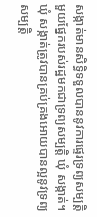សង្កាត់មានសិទ្ធិទទួលបាននូវការផ្ទេរទ្រព្យសម្បត្តិមួយផ្នែករបស់រដ្ឋមកជាទ្រព្យសម្បត្តិ ឃុំ សង្កាត់។
ឃុំ សង្កាត់ត្រូវបានគ្រប់គ្រងអោយបានល្អនូវទ្រព្យសម្បត្តិ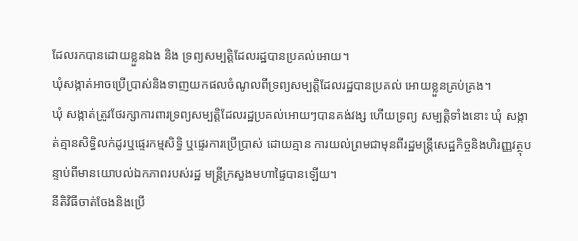ដែលរកបានដោយខ្លួនឯង និង ទ្រព្យសម្បត្តិដែលរដ្ឋបានប្រគល់អោយ។
ឃុំសង្កាត់អាចប្រើប្រាស់និងទាញយកផលចំណូលពីទ្រព្យសម្បត្តិដែលរដ្ឋបានប្រគល់ អោយខ្លួនគ្រប់គ្រង។
ឃុំ សង្កាត់ត្រូវថែរក្សាការពារទ្រព្យសម្បត្តិដែលរដ្ឋប្រគល់អោយៗបានគង់វង្ស ហើយទ្រព្យ សម្បត្តិទាំងនោះ ឃុំ សង្កាត់គ្មានសិទ្ធិលក់ដូរឬផ្ទេរកម្មសិទ្ធិ ឬផ្ទេរការប្រើប្រាស់ ដោយគ្មាន ការយល់ព្រមជាមុនពីរដ្ឋមន្រ្តីសេដ្ឋកិច្ចនិងហិរញ្ញវត្ថុបន្ទាប់ពីមានយោបល់ឯកភាពរបស់រដ្ឋ មន្ត្រីក្រសួងមហាផ្ទៃបានឡើយ។
នីតិវិធីចាត់ចែងនិងប្រើ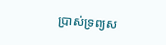ប្រាស់ទ្រព្យស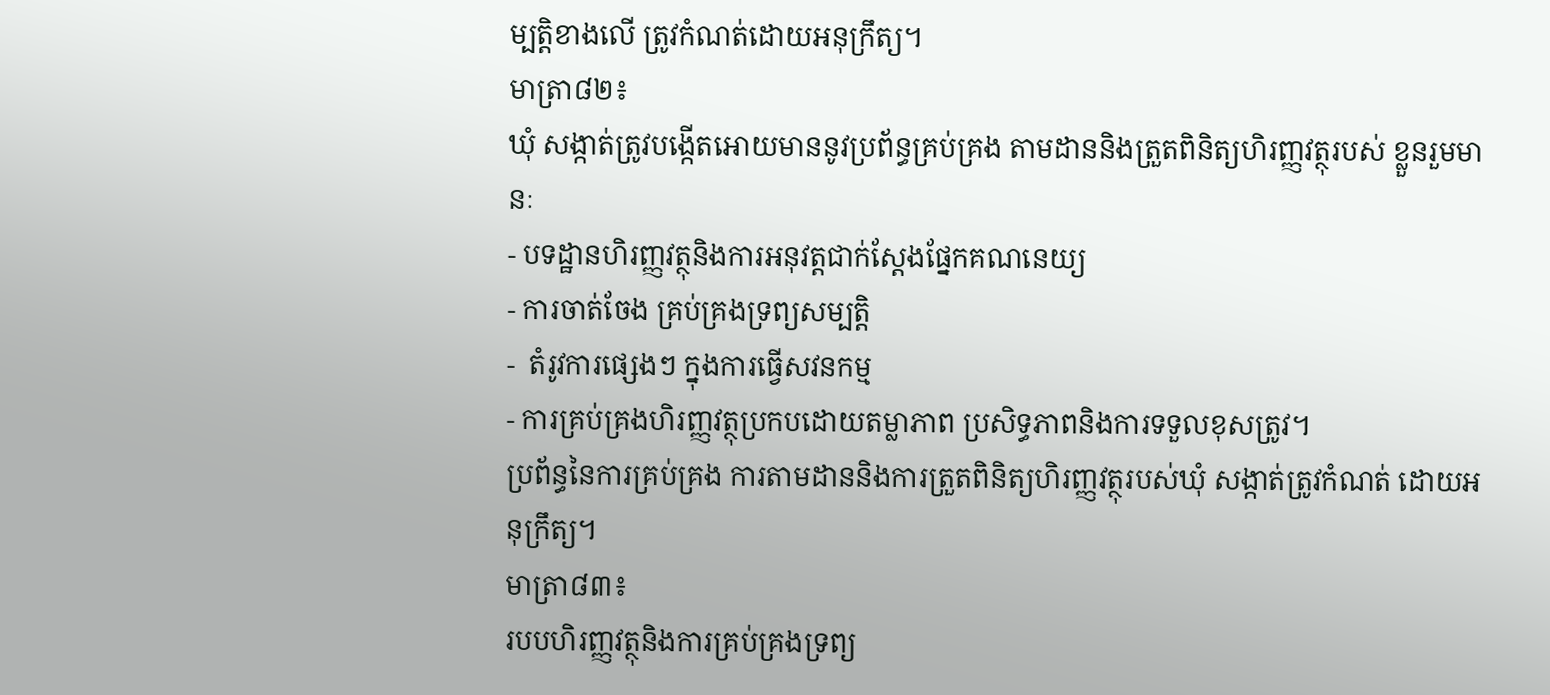ម្បត្តិខាងលើ ត្រូវកំណត់ដោយអនុក្រឹត្យ។
មាត្រា៨២៖
ឃុំ សង្កាត់ត្រូវបង្កើតអោយមាននូវប្រព័ន្ធគ្រប់គ្រង តាមដាននិងត្រួតពិនិត្យហិរញ្ញវត្ថុរបស់ ខ្លួនរួមមានៈ
- បទដ្ឋានហិរញ្ញវត្ថុនិងការអនុវត្តជាក់ស្តែងផ្នែកគណនេយ្យ
- ការចាត់ចែង គ្រប់គ្រងទ្រព្យសម្បត្តិ
-  តំរូវការផ្សេងៗ ក្នុងការធ្វើសវនកម្ម
- ការគ្រប់គ្រងហិរញ្ញវត្ថុប្រកបដោយតម្លាភាព ប្រសិទ្ធភាពនិងការទទួលខុសត្រូវ។
ប្រព័ន្ធនៃការគ្រប់គ្រង ការតាមដាននិងការត្រួតពិនិត្យហិរញ្ញវត្ថុរបស់ឃុំ សង្កាត់ត្រូវកំណត់ ដោយអនុក្រឹត្យ។
មាត្រា៨៣៖
របបហិរញ្ញវត្ថុនិងការគ្រប់គ្រងទ្រព្យ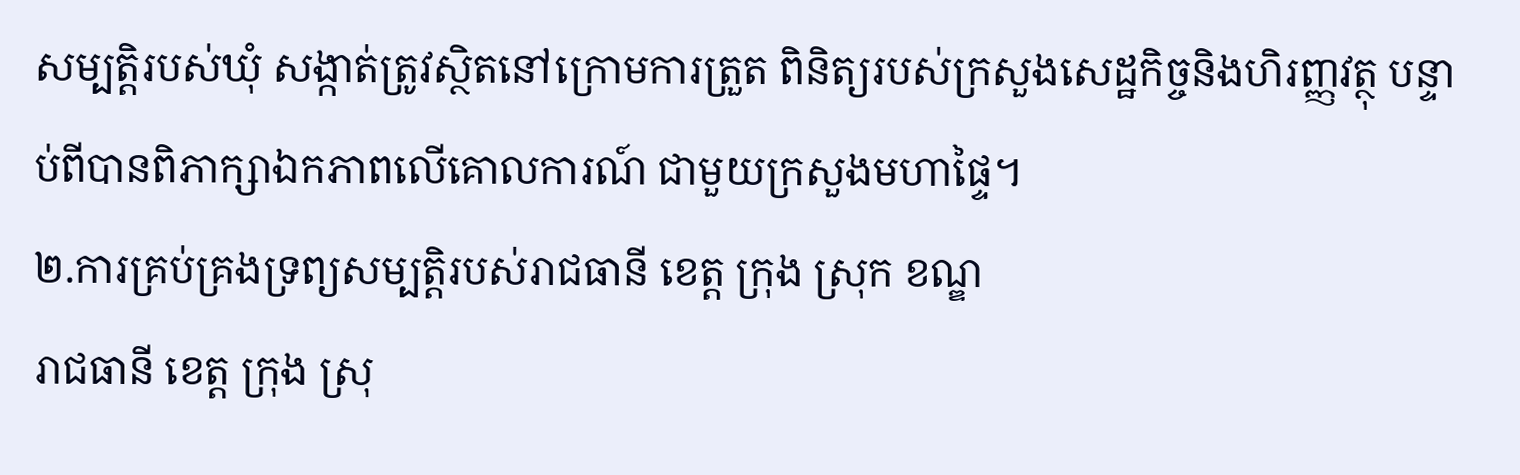សម្បត្តិរបស់ឃុំ សង្កាត់ត្រូវស្ថិតនៅក្រោមការត្រួត ពិនិត្យរបស់ក្រសួងសេដ្ឋកិច្ចនិងហិរញ្ញវត្ថុ បន្ទាប់ពីបានពិភាក្សាឯកភាពលើគោលការណ៍ ជាមួយក្រសួងមហាផ្ទៃ។
២.ការគ្រប់គ្រងទ្រព្យសម្បត្តិរបស់រាជធានី ខេត្ត ក្រុង ស្រុក ខណ្ឌ
រាជធានី ខេត្ត ក្រុង ស្រុ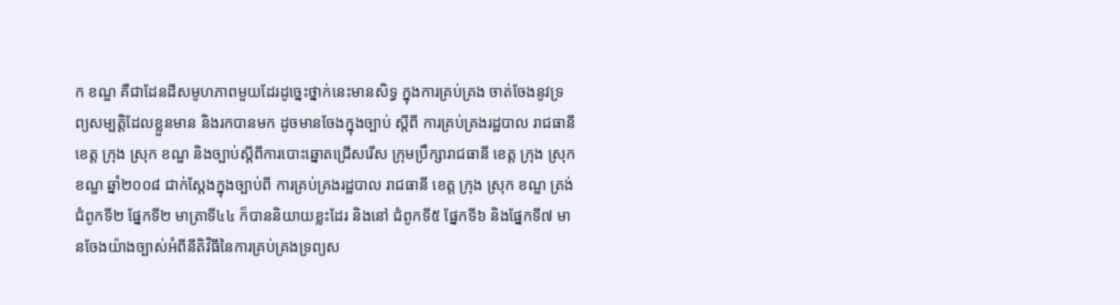ក ខណ្ឌ គឺជាដែនដីសមូហភាពមួយដែរដូច្នេះថ្នាក់នេះមានសិទ្ធ ក្នុងការគ្រប់គ្រង ចាត់ចែងនូវទ្រព្យសម្បត្តិដែលខ្លួនមាន និងរកបានមក ដូចមានចែងក្នុងច្បាប់ ស្តីពី ការគ្រប់គ្រងរដ្ឋបាល រាជធានី ខេត្ត ក្រុង ស្រុក ខណ្ឌ និងច្បាប់ស្តីពីការបោះឆ្នោតជ្រើសរើស ក្រុមប្រឹក្សារាជធានី ខេត្ត ក្រុង ស្រុក ខណ្ឌ ឆ្នាំ២០០៨ ជាក់ស្តែងក្នុងច្បាប់ពី ការគ្រប់គ្រងរដ្ឋបាល រាជធានី ខេត្ត ក្រុង ស្រុក ខណ្ឌ ត្រង់ជំពូកទី២ ផ្នែកទី២ មាត្រាទី៤៤ ក៏បាននិយាយខ្លះដែរ និងនៅ ជំពូកទី៥ ផ្នែកទី៦ និងផ្នែកទី៧ មានចែងយ៉ាងច្បាស់អំពីនីតិវិធីនៃការគ្រប់គ្រងទ្រព្យស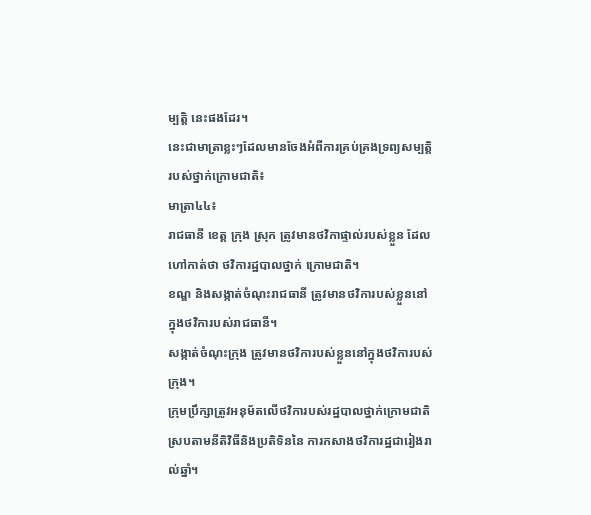ម្បត្តិ នេះផងដែរ។
នេះជាមាត្រាខ្លះៗដែលមានចែងអំពីការគ្រប់គ្រងទ្រព្យសម្បត្តិរបស់ថ្នាក់ក្រោមជាតិ៖
មាត្រា៤៤៖
រាជធានី ខេត្ត ក្រុង ស្រុក ត្រូវមានថវិកាផ្ទាល់របស់ខ្លួន ដែលហៅកាត់ថា ថវិការដ្ឋបាលថ្នាក់ ក្រោមជាតិ។
ខណ្ឌ និងសង្កាត់ចំណុះរាជធានី ត្រូវមានថវិការបស់ខ្លួននៅក្នុងថវិការបស់រាជធានី។
សង្កាត់ចំណុះក្រុង ត្រូវមានថវិការបស់ខ្លួននៅក្នុងថវិការបស់ក្រុង។
ក្រុមប្រឹក្សាត្រូវអនុម័តលើថវិការបស់រដ្ឋបាលថ្នាក់ក្រោមជាតិ ស្របតាមនីតិវិធីនិងប្រតិទិននៃ ការកសាងថវិការដ្ឋជារៀងរាល់ឆ្នាំ។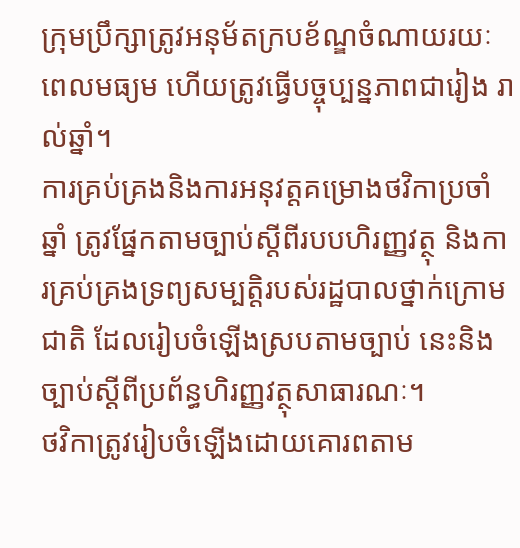ក្រុមប្រឹក្សាត្រូវអនុម័តក្របខ័ណ្ឌចំណាយរយៈពេលមធ្យម ហើយត្រូវធ្វើបច្ចុប្បន្នភាពជារៀង រាល់ឆ្នាំ។
ការគ្រប់គ្រងនិងការអនុវត្តគម្រោងថវិកាប្រចាំឆ្នាំ ត្រូវផ្នែកតាមច្បាប់ស្ដីពីរបបហិរញ្ញវត្ថុ និងការគ្រប់គ្រងទ្រព្យសម្បត្តិរបស់រដ្ឋបាលថ្នាក់ក្រោមជាតិ ដែលរៀបចំឡើងស្របតាមច្បាប់ នេះនិងច្បាប់ស្ដីពីប្រព័ន្ធហិរញ្ញវត្ថុសាធារណៈ។
ថវិកាត្រូវរៀបចំឡើងដោយគោរពតាម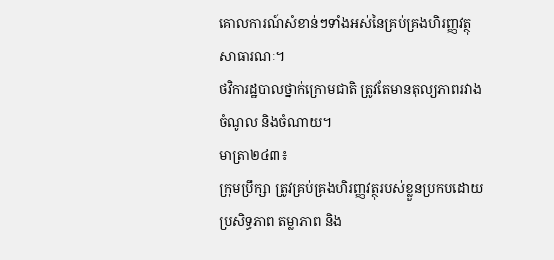គោលការណ៍សំខាន់ៗទាំងអស់នៃគ្រប់គ្រងហិរញ្ញវត្ថុ សាធារណៈ។
ថវិការដ្ឋបាលថ្នាក់ក្រោមជាតិ ត្រូវតែមានតុល្យភាពរវាងចំណូល និងចំណាយ។
មាត្រា២៤៣៖
ក្រុមប្រឹក្សា ត្រូវគ្រប់គ្រងហិរញ្ញវត្ថុរបស់ខ្លួនប្រកបដោយប្រសិទ្ធភាព តម្លាភាព និង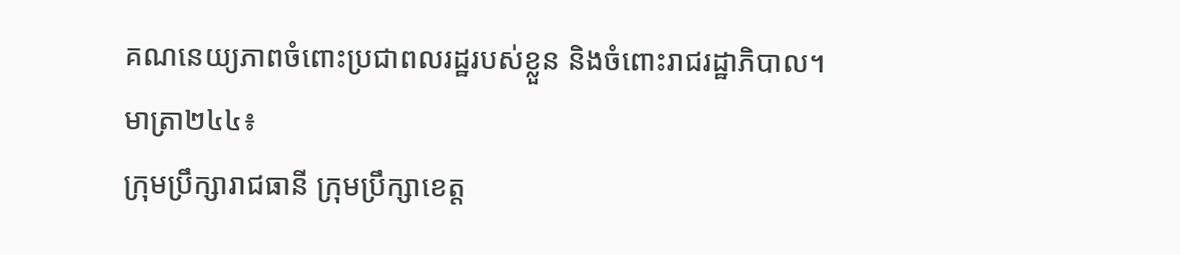គណនេយ្យភាពចំពោះប្រជាពលរដ្ឋរបស់ខ្លួន និងចំពោះរាជរដ្ឋាភិបាល។
មាត្រា២៤៤៖
ក្រុមប្រឹក្សារាជធានី ក្រុមប្រឹក្សាខេត្ត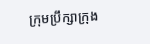ក្រុមប្រឹក្សាក្រុង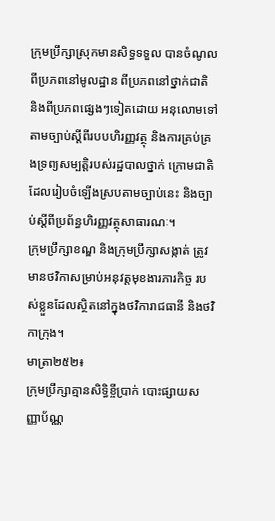ក្រុមប្រឹក្សាស្រុកមានសិទ្ធទទួល បានចំណូលពីប្រភពនៅមូលដ្ឋាន ពីប្រភពនៅថ្នាក់ជាតិ និងពីប្រភពផ្សេងៗទៀតដោយ អនុលោមទៅតាមច្បាប់ស្ដីពីរបបហិរញ្ញវត្ថុ និងការគ្រប់គ្រងទ្រព្យសម្បត្តិរបស់រដ្ឋបាលថ្នាក់ ក្រោមជាតិ ដែលរៀបចំឡើងស្របតាមច្បាប់នេះ និងច្បាប់ស្ដីពីប្រព័ន្ធហិរញ្ញវត្ថុសាធារណៈ។
ក្រុមប្រឹក្សាខណ្ឌ និងក្រុមប្រឹក្សាសង្កាត់ ត្រូវមានថវិកាសម្រាប់អនុវត្តមុខងារភារកិច្ច របស់ខ្លួនដែលស្ថិតនៅក្នុងថវិការាជធានី និងថវិកាក្រុង។
មាត្រា២៥២៖
ក្រុមប្រឹក្សាគ្មានសិទ្ធិខ្ចីប្រាក់ បោះផ្សាយសញ្ញាប័ណ្ណ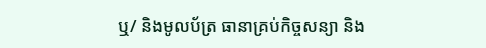ឬ/ និងមូលប័ត្រ ធានាគ្រប់កិច្ចសន្យា និង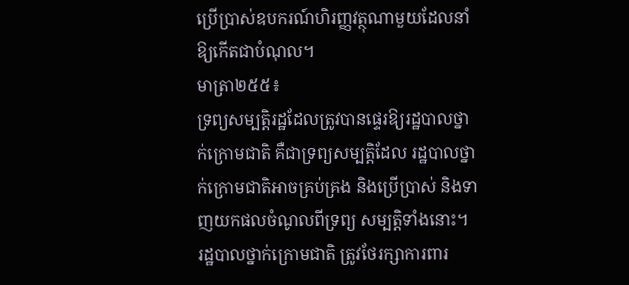ប្រើប្រាស់ឧបករណ៍ហិរញ្ញវត្ថុណាមួយដែលនាំឱ្យកើតជាបំណុល។
មាត្រា២៥៥៖
ទ្រព្យសម្បត្តិរដ្ឋដែលត្រូវបានផ្ទេរឱ្យរដ្ឋបាលថ្នាក់ក្រោមជាតិ គឺជាទ្រព្យសម្បត្តិដែល រដ្ឋបាលថ្នាក់ក្រោមជាតិអាចគ្រប់គ្រង និងប្រើប្រាស់ និងទាញយកផលចំណូលពីទ្រព្យ សម្បត្តិទាំងនោះ។
រដ្ឋបាលថ្នាក់ក្រោមជាតិ ត្រូវថែរក្សាការពារ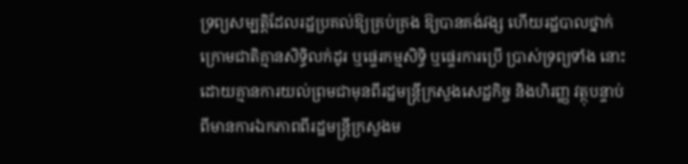ទ្រព្យសម្បត្តិដែលរដ្ឋប្រគល់ឱ្យគ្រប់គ្រង ឱ្យបានគង់វង្ស ហើយរដ្ឋបាលថ្នាក់ក្រោមជាតិគ្មានសិទ្ធិលក់ដូរ ឬផ្ទេរកម្មសិទ្ធិ ឬផ្ទេរការប្រើ ប្រាស់ទ្រព្យទាំង នោះ ដោយគ្មានការយល់ព្រមជាមុនពីរដ្ឋមន្រ្ដីក្រសួងសេដ្ឋកិច្ច និងហិរញ្ញ វត្ថុបន្ទាប់ពីមានការឯកភាពពីរដ្ឋមន្រ្ដីក្រសួងម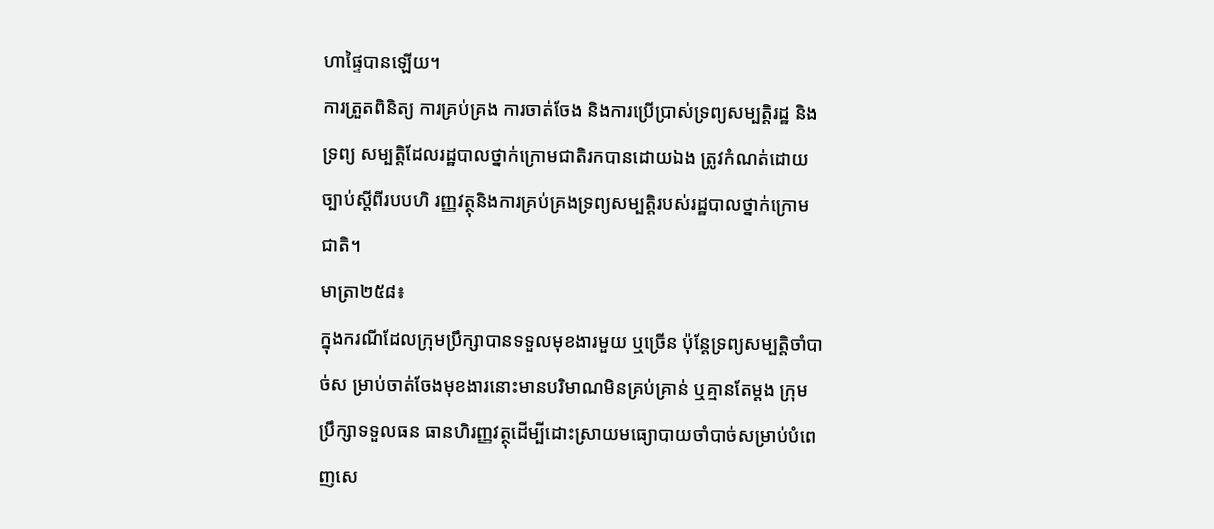ហាផ្ទៃបានឡើយ។
ការត្រួតពិនិត្យ ការគ្រប់គ្រង ការចាត់ចែង និងការប្រើប្រាស់ទ្រព្យសម្បត្ដិរដ្ឋ និងទ្រព្យ សម្បត្តិដែលរដ្ឋបាលថ្នាក់ក្រោមជាតិរកបានដោយឯង ត្រូវកំណត់ដោយច្បាប់ស្ដីពីរបបហិ រញ្ញវត្ថុនិងការគ្រប់គ្រងទ្រព្យសម្បត្តិរបស់រដ្ឋបាលថ្នាក់ក្រោមជាតិ។
មាត្រា២៥៨៖
ក្នុងករណីដែលក្រុមប្រឹក្សាបានទទួលមុខងារមួយ ឬច្រើន ប៉ុន្ដែទ្រព្យសម្បត្ដិចាំបាច់ស ម្រាប់ចាត់ចែងមុខងារនោះមានបរិមាណមិនគ្រប់គ្រាន់ ឬគ្មានតែម្ដង ក្រុមប្រឹក្សាទទួលធន ធានហិរញ្ញវត្ថុដើម្បីដោះស្រាយមធ្យោបាយចាំបាច់សម្រាប់បំពេញសេ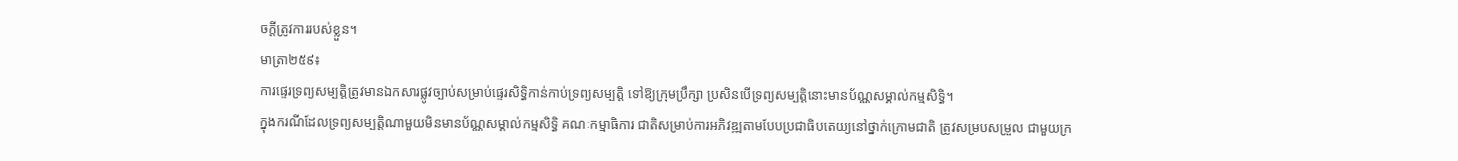ចក្ដីត្រូវការរបស់ខ្លួន។
មាត្រា២៥៩៖
ការផ្ទេរទ្រព្យសម្បត្ដិត្រូវមានឯកសារផ្លូវច្បាប់សម្រាប់ផ្ទេរសិទ្ធិកាន់កាប់ទ្រព្យសម្បត្ដិ ទៅឱ្យក្រុមប្រឹក្សា ប្រសិនបើទ្រព្យសម្បត្ដិនោះមានប័ណ្ណសម្គាល់កម្មសិទ្ធិ។
ក្នុងករណីដែលទ្រព្យសម្បត្ដិណាមួយមិនមានប័ណ្ណសម្គាល់កម្មសិទ្ធិ គណៈកម្មាធិការ ជាតិសម្រាប់ការអភិវឌ្ឍតាមបែបប្រជាធិបតេយ្យនៅថ្នាក់ក្រោមជាតិ ត្រូវសម្របសម្រួល ជាមួយក្រ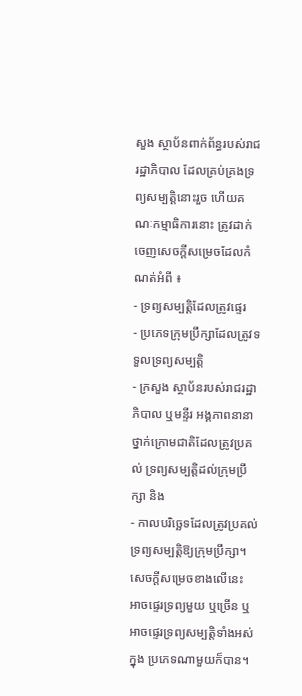សួង ស្ថាប័នពាក់ព័ន្ធរបស់រាជរដ្ឋាភិបាល ដែលគ្រប់គ្រងទ្រព្យសម្បត្ដិនោះរួច ហើយគណៈកម្មាធិការនោះ ត្រូវដាក់ចេញសេចក្ដីសម្រេចដែលកំណត់អំពី ៖
- ទ្រព្យសម្បត្ដិដែលត្រូវផ្ទេរ
- ប្រភេទក្រុមប្រឹក្សាដែលត្រូវទទួលទ្រព្យសម្បត្ដិ
- ក្រសួង ស្ថាប័នរបស់រាជរដ្ឋាភិបាល ឬមន្ទីរ អង្គភាពនានាថ្នាក់ក្រោមជាតិដែលត្រូវប្រគល់ ទ្រព្យសម្បត្ដិដល់ក្រុមប្រឹក្សា និង
- កាលបរិច្ឆេទដែលត្រូវប្រគល់ទ្រព្យសម្បត្ដិឱ្យក្រុមប្រឹក្សា។
សេចក្ដីសម្រេចខាងលើនេះ អាចផ្ទេរទ្រព្យមួយ ឬច្រើន ឬអាចផ្ទេរទ្រព្យសម្បត្ដិទាំងអស់ក្នុង ប្រភេទណាមួយក៏បាន។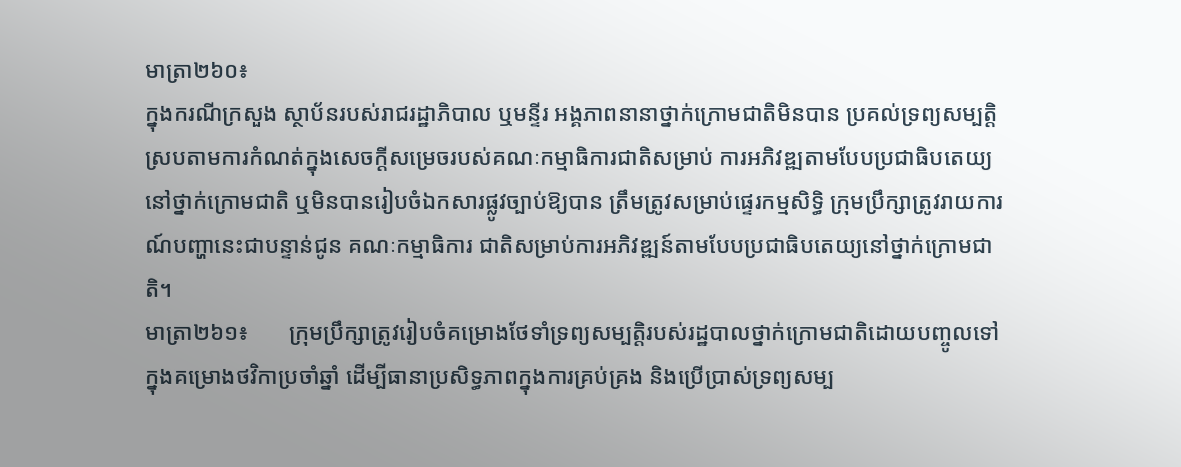មាត្រា២៦០៖
ក្នុងករណីក្រសួង ស្ថាប័នរបស់រាជរដ្ឋាភិបាល ឬមន្ទីរ អង្គភាពនានាថ្នាក់ក្រោមជាតិមិនបាន ប្រគល់ទ្រព្យសម្បត្ដិ ស្របតាមការកំណត់ក្នុងសេចក្ដីសម្រេចរបស់គណៈកម្មាធិការជាតិសម្រាប់ ការអភិវឌ្ឍតាមបែបប្រជាធិបតេយ្យនៅថ្នាក់ក្រោមជាតិ ឬមិនបានរៀបចំឯកសារផ្លូវច្បាប់ឱ្យបាន ត្រឹមត្រូវសម្រាប់ផ្ទេរកម្មសិទ្ធិ ក្រុមប្រឹក្សាត្រូវរាយការណ៍បញ្ហានេះជាបន្ទាន់ជូន គណៈកម្មាធិការ ជាតិសម្រាប់ការអភិវឌ្ឍន៍តាមបែបប្រជាធិបតេយ្យនៅថ្នាក់ក្រោមជាតិ។
មាត្រា២៦១៖       ក្រុមប្រឹក្សាត្រូវរៀបចំគម្រោងថែទាំទ្រព្យសម្បត្ដិរបស់រដ្ឋបាលថ្នាក់ក្រោមជាតិដោយបញ្ចូលទៅ ក្នុងគម្រោងថវិកាប្រចាំឆ្នាំ ដើម្បីធានាប្រសិទ្ធភាពក្នុងការគ្រប់គ្រង និងប្រើប្រាស់ទ្រព្យសម្ប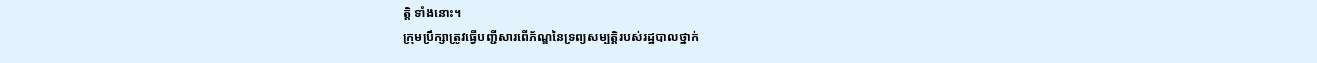ត្ដិ ទាំងនោះ។
ក្រុមប្រឹក្សាត្រូវធ្វើបញ្ជីសារពើភ័ណ្ឌនៃទ្រព្យសម្បត្ដិរបស់រដ្ឋបាលថ្នាក់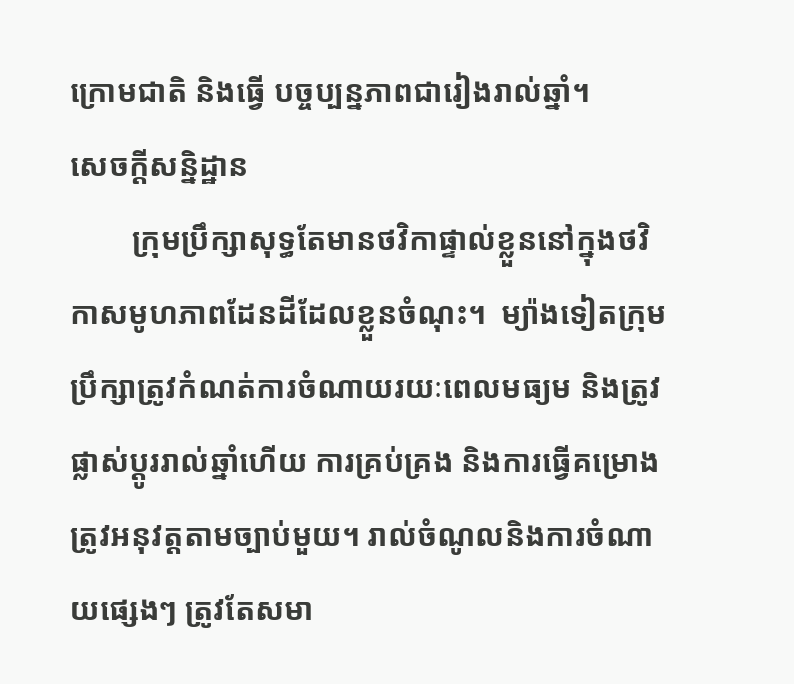ក្រោមជាតិ និងធ្វើ បច្ចប្បន្នភាពជារៀងរាល់ឆ្នាំ។
សេចក្តីសន្និដ្ឋាន
        ក្រុមប្រឹក្សាសុទ្ធតែមានថវិកាផ្ទាល់ខ្លួននៅក្នុងថវិកាសមូហភាពដែនដីដែលខ្លួនចំណុះ។  ម្យ៉ាងទៀតក្រុមប្រឹក្សាត្រូវកំណត់ការចំណាយរយៈពេលមធ្យម និងត្រូវផ្លាស់ប្ដូររាល់ឆ្នាំហើយ ការគ្រប់គ្រង និងការធ្វើគម្រោងត្រូវអនុវត្តតាមច្បាប់មួយ។ រាល់ចំណូលនិងការចំណាយផ្សេងៗ ត្រូវតែសមា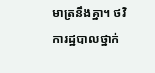មាត្រនឹងគ្នា។ ថវិការដ្ឋបាលថ្នាក់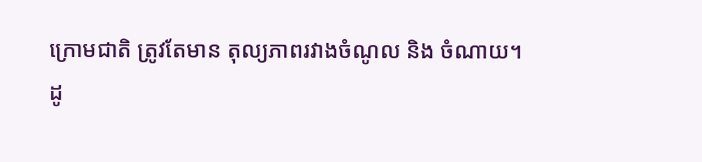ក្រោមជាតិ ត្រូវតែមាន តុល្យភាពរវាងចំណូល និង ចំណាយ។
ដូ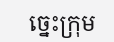ច្នេះក្រុម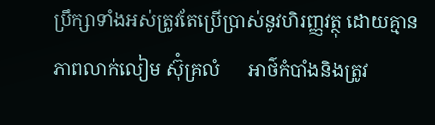ប្រឹក្សាទាំងអស់ត្រូវតែប្រើប្រាស់នូវហិរញ្ញវត្ថុ ដោយគ្មានភាពលាក់លៀម ស៊ុំគ្រលំ      អាថ៌កំបាំងនិងត្រូវ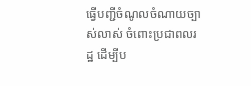ធ្វើបញ្ជីចំណូលចំណាយច្បាស់លាស់ ចំពោះប្រជាពលរដ្ឋ ដើម្បីប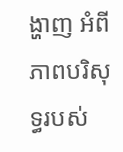ង្ហាញ អំពីភាពបរិសុទ្ធរបស់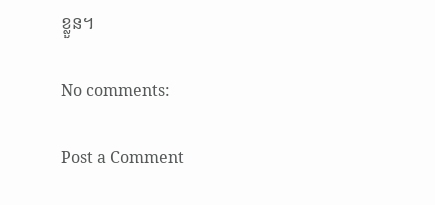ខ្លួន។

No comments:

Post a Comment